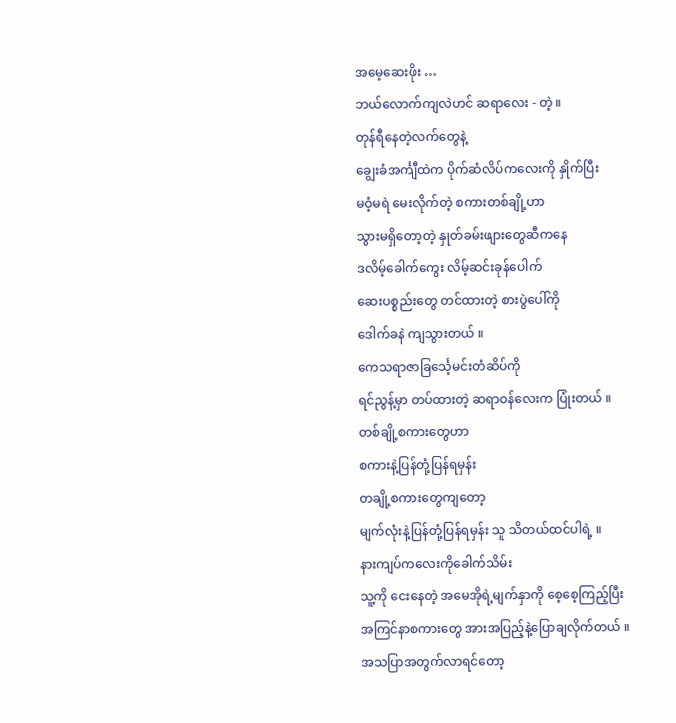အမေ့ဆေးဖိုး …
ဘယ်လောက်ကျလဲဟင် ဆရာလေး - တဲ့ ။
တုန်ရီနေတဲ့လက်တွေနဲ့
ချွေးခံအင်္ကျီထဲက ပိုက်ဆံလိပ်ကလေးကို နှိုက်ပြီး
မဝံ့မရဲ မေးလိုက်တဲ့ စကားတစ်ချို့ဟာ
သွားမရှိတော့တဲ့ နှုတ်ခမ်းဖျားတွေဆီကနေ
ဒလိမ့်ခေါက်ကွေး လိမ့်ဆင်းခုန်ပေါက်
ဆေးပစ္စည်းတွေ တင်ထားတဲ့ စားပွဲပေါ်ကို
ဒေါက်ခနဲ ကျသွားတယ် ။
ကေသရာဇာခြင်္သေ့မင်းတံဆိပ်ကို
ရင်ညွန့်မှာ တပ်ထားတဲ့ ဆရာဝန်လေးက ပြုံးတယ် ။
တစ်ချို့စကားတွေဟာ
စကားနဲ့ပြန်တုံ့ပြန်ရမှန်း
တချို့စကားတွေကျတော့
မျက်လုံးနဲ့ပြန်တုံ့ပြန်ရမှန်း သူ သိတယ်ထင်ပါရဲ့ ။
နားကျပ်ကလေးကိုခေါက်သိမ်း
သူ့ကို ငေးနေတဲ့ အမေအိုရဲ့မျက်နှာကို စေ့စေ့ကြည့်ပြီး
အကြင်နာစကားတွေ အားအပြည့်နဲ့ပြောချလိုက်တယ် ။
အသပြာအတွက်လာရင်တော့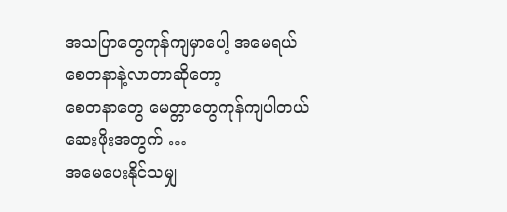အသပြာတွေကုန်ကျမှာပေါ့ အမေရယ်
စေတနာနဲ့လာတာဆိုတော့
စေတနာတွေ မေတ္တာတွေကုန်ကျပါတယ်
ဆေးဖိုးအတွက် …
အမေပေးနိုင်သမျှ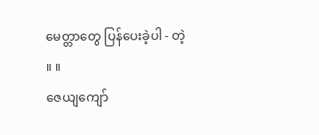မေတ္တာတွေ ပြန်ပေးခဲ့ပါ - တဲ့ ။ ။
ဇေယျကျော်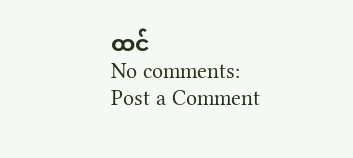ထင်
No comments:
Post a Comment